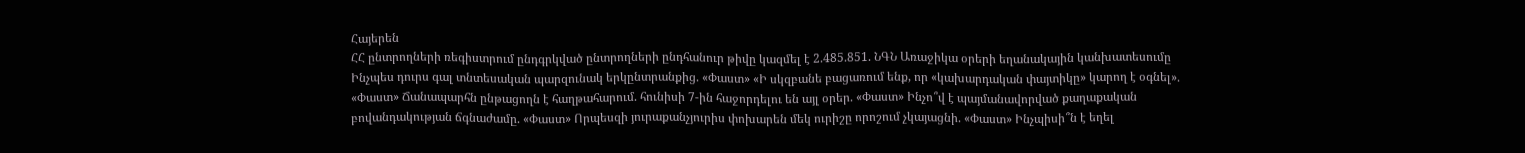Հայերեն
ՀՀ ընտրողների ռեգիստրում ընդգրկված ընտրողների ընդհանուր թիվը կազմել է 2.485.851. ՆԳՆ Առաջիկա օրերի եղանակային կանխատեսումը Ինչպես դուրս գալ տնտեսական պարզունակ երկընտրանքից. «Փաստ» «Ի սկզբանե բացառում ենք, որ «կախարդական փայտիկը» կարող է օգնել». «Փաստ» Ճանապարհն ընթացողն է հաղթահարում. հունիսի 7-ին հաջորդելու են այլ օրեր. «Փաստ» Ինչո՞վ է պայմանավորված քաղաքական բովանդակության ճգնաժամը. «Փաստ» Որպեսզի յուրաքանչյուրիս փոխարեն մեկ ուրիշը որոշում չկայացնի. «Փաստ» Ինչպիսի՞ն է եղել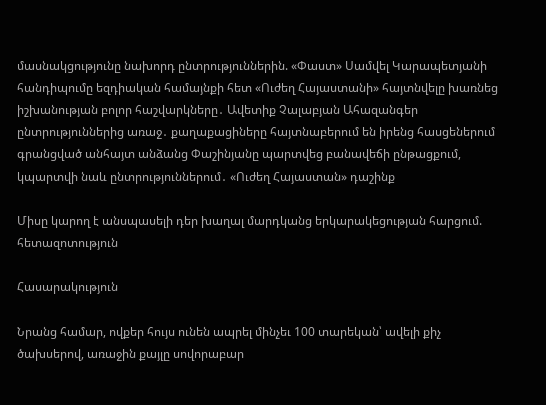մասնակցությունը նախորդ ընտրություններին. «Փաստ» Սամվել Կարապետյանի հանդիպումը եզդիական համայնքի հետ «Ուժեղ Հայաստանի» հայտնվելը խառնեց իշխանության բոլոր հաշվարկները․ Ավետիք Չալաբյան Ահազանգեր ընտրություններից առաջ․ քաղաքացիները հայտնաբերում են իրենց հասցեներում գրանցված անհայտ անձանց Փաշինյանը պարտվեց բանավեճի ընթացքում, կպարտվի նաև ընտրություններում․ «Ուժեղ Հայաստան» դաշինք

Միսը կարող է անսպասելի դեր խաղալ մարդկանց երկարակեցության հարցում. հետազոտություն

Հասարակություն

Նրանց համար, ովքեր հույս ունեն ապրել մինչեւ 100 տարեկան՝ ավելի քիչ ծախսերով, առաջին քայլը սովորաբար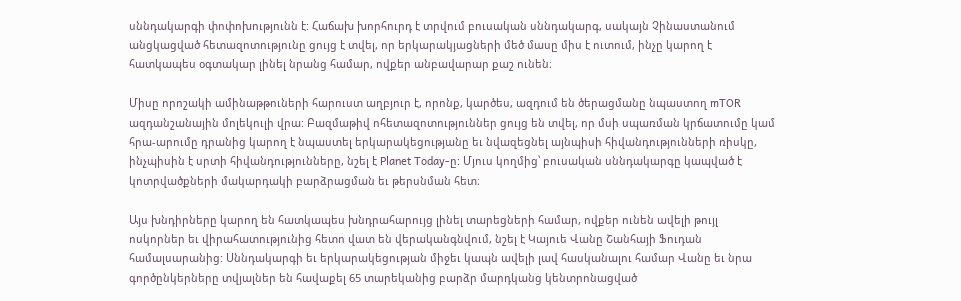սննդակարգի փոփոխությունն է: Հաճախ խորհուրդ է տրվում բուսական սննդակարգ, սակայն Չինաստանում անցկացված հետազոտությունը ցույց է տվել, որ երկարակյացների մեծ մասը միս է ուտում, ինչը կարող է հատկապես օգտակար լինել նրանց համար, ովքեր անբավարար քաշ ունեն։

Միսը որոշակի ամինաթթուների հարուստ աղբյուր է, որոնք, կարծես, ազդում են ծերացմանը նպաստող mTOR ազդանշանային մոլեկուլի վրա: Բազմաթիվ ոհետազոտություններ ցույց են տվել, որ մսի սպառման կրճատումը կամ հրա-արումը դրանից կարող է նպաստել երկարակեցությանը եւ նվազեցնել այնպիսի հիվանդությունների ռիսկը, ինչպիսին է սրտի հիվանդությունները, նշել է Planet Today-ը: Մյուս կողմից՝ բուսական սննդակարգը կապված է կոտրվածքների մակարդակի բարձրացման եւ թերսնման հետ։

Այս խնդիրները կարող են հատկապես խնդրահարույց լինել տարեցների համար, ովքեր ունեն ավելի թույլ ոսկորներ եւ վիրահատությունից հետո վատ են վերականգնվում, նշել է Կայուե Վանը Շանհայի Ֆուդան համալսարանից: Սննդակարգի եւ երկարակեցության միջեւ կապն ավելի լավ հասկանալու համար Վանը եւ նրա գործընկերները տվյալներ են հավաքել 65 տարեկանից բարձր մարդկանց կենտրոնացված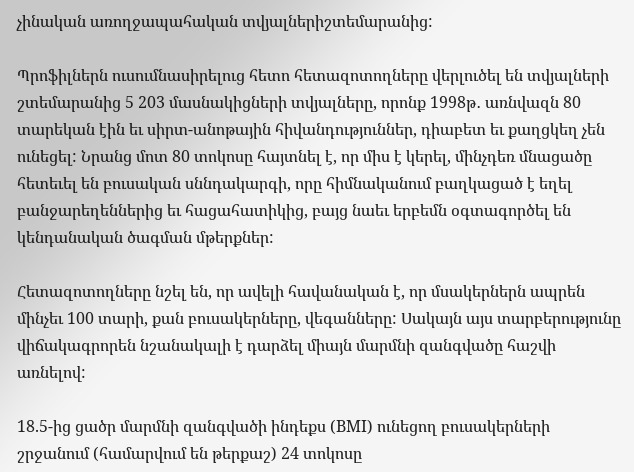չինական առողջապահական տվյալներիշտեմարանից:

Պրոֆիլներն ուսումնասիրելուց հետո հետազոտողները վերլուծել են տվյալների շտեմարանից 5 203 մասնակիցների տվյալները, որոնք 1998թ․ առնվազն 80 տարեկան էին եւ սիրտ-անոթային հիվանդություններ, դիաբետ եւ քաղցկեղ չեն ունեցել: Նրանց մոտ 80 տոկոսը հայտնել է, որ միս է կերել, մինչդեռ մնացածը հետեւել են բուսական սննդակարգի, որը հիմնականում բաղկացած է եղել բանջարեղեններից եւ հացահատիկից, բայց նաեւ երբեմն օգտագործել են կենդանական ծագման մթերքներ:

Հետազոտողները նշել են, որ ավելի հավանական է, որ մսակերներն ապրեն մինչեւ 100 տարի, քան բուսակերները, վեգանները: Սակայն այս տարբերությունը վիճակագրորեն նշանակալի է դարձել միայն մարմնի զանգվածը հաշվի առնելով:

18.5-ից ցածր մարմնի զանգվածի ինդեքս (BMI) ունեցող բուսակերների շրջանում (համարվում են թերքաշ) 24 տոկոսը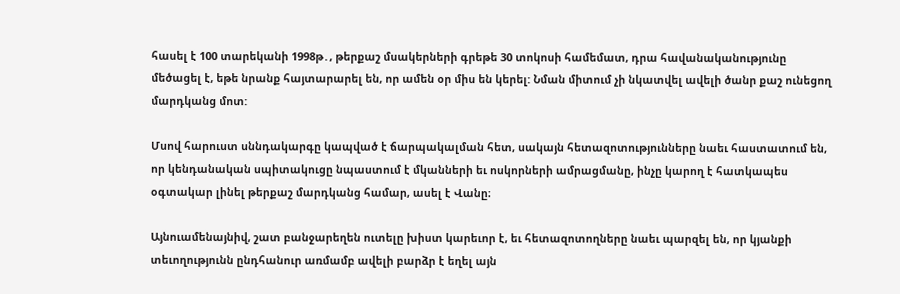հասել է 100 տարեկանի 1998թ․, թերքաշ մսակերների գրեթե 30 տոկոսի համեմատ, դրա հավանականությունը մեծացել է, եթե նրանք հայտարարել են, որ ամեն օր միս են կերել: Նման միտում չի նկատվել ավելի ծանր քաշ ունեցող մարդկանց մոտ:

Մսով հարուստ սննդակարգը կապված է ճարպակալման հետ, սակայն հետազոտությունները նաեւ հաստատում են, որ կենդանական սպիտակուցը նպաստում է մկանների եւ ոսկորների ամրացմանը, ինչը կարող է հատկապես օգտակար լինել թերքաշ մարդկանց համար, ասել է Վանը։

Այնուամենայնիվ, շատ բանջարեղեն ուտելը խիստ կարեւոր է, եւ հետազոտողները նաեւ պարզել են, որ կյանքի տեւողությունն ընդհանուր առմամբ ավելի բարձր է եղել այն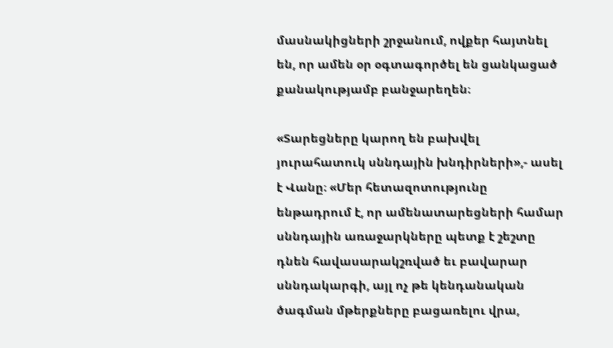մասնակիցների շրջանում, ովքեր հայտնել են, որ ամեն օր օգտագործել են ցանկացած քանակությամբ բանջարեղեն։

«Տարեցները կարող են բախվել յուրահատուկ սննդային խնդիրների»,- ասել է Վանը։ «Մեր հետազոտությունը ենթադրում է, որ ամենատարեցների համար սննդային առաջարկները պետք է շեշտը դնեն հավասարակշռված եւ բավարար սննդակարգի, այլ ոչ թե կենդանական ծագման մթերքները բացառելու վրա,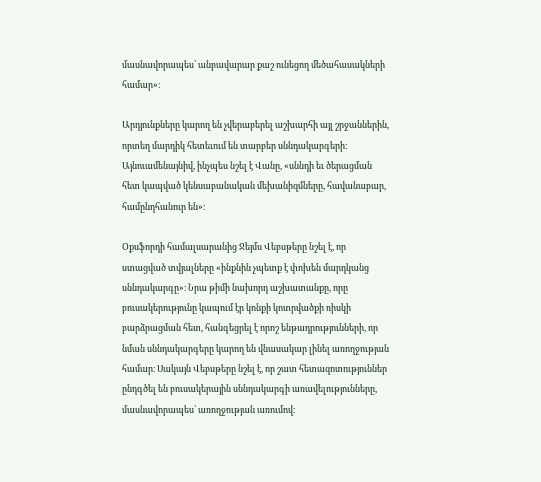մասնավորապես՝ անբավարար քաշ ունեցող մեծահասակների համար»։

Արդյունքները կարող են չվերաբերել աշխարհի այլ շրջաններին, որտեղ մարդիկ հետեւում են տարբեր սննդակարգերի։ Այնուամենայնիվ, ինչպես նշել է Վանը, «սննդի եւ ծերացման հետ կապված կենսաբանական մեխանիզմները, հավանաբար, համընդհանուր են»։

Օքսֆորդի համալսարանից Ջեյմս Վեբսթերը նշել է, որ ստացված տվյալները «ինքնին չպետք է փոխեն մարդկանց սննդակարգը»։ Նրա թիմի նախորդ աշխատանքը, որը բուսակերությունը կապում էր կոնքի կոտրվածքի ռիսկի բարձրացման հետ, հանգեցրել է որոշ ենթադրությունների, որ նման սննդակարգերը կարող են վնասակար լինել առողջության համար։ Սակայն Վեբսթերը նշել է, որ շատ հետազոտություններ ընդգծել են բուսակերային սննդակարգի առավելությունները, մասնավորապես՝ առողջության առումով։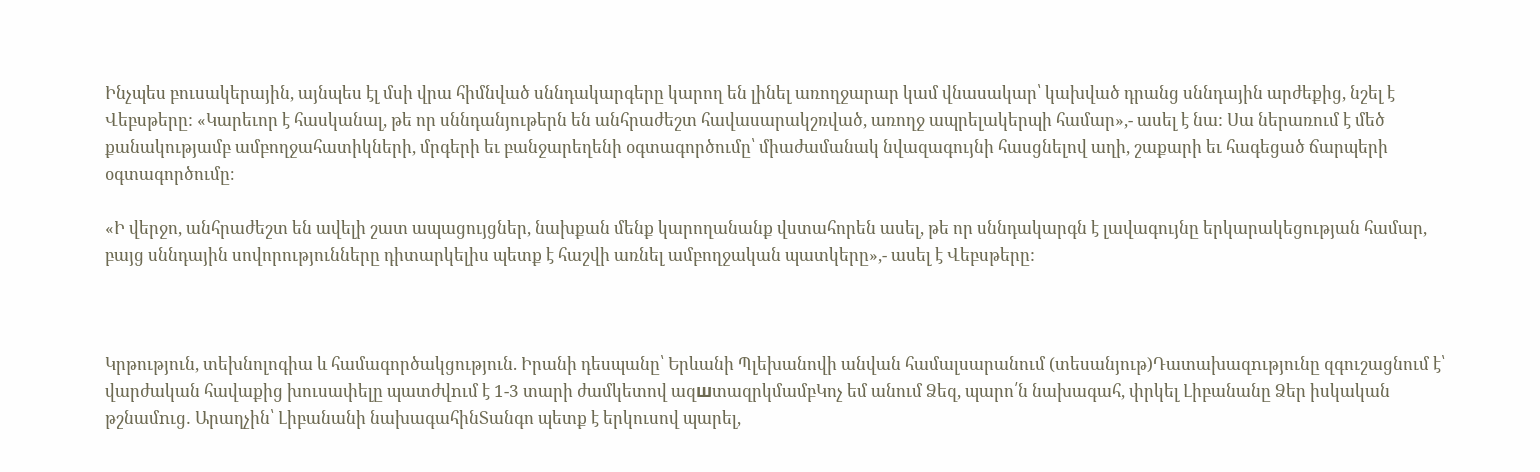Ինչպես բուսակերային, այնպես էլ մսի վրա հիմնված սննդակարգերը կարող են լինել առողջարար կամ վնասակար՝ կախված դրանց սննդային արժեքից, նշել է Վեբսթերը: «Կարեւոր է հասկանալ, թե որ սննդանյութերն են անհրաժեշտ հավասարակշռված, առողջ ապրելակերպի համար»,- ասել է նա: Սա ներառում է մեծ քանակությամբ ամբողջահատիկների, մրգերի եւ բանջարեղենի օգտագործումը՝ միաժամանակ նվազագույնի հասցնելով աղի, շաքարի եւ հագեցած ճարպերի օգտագործումը։

«Ի վերջո, անհրաժեշտ են ավելի շատ ապացույցներ, նախքան մենք կարողանանք վստահորեն ասել, թե որ սննդակարգն է լավագույնը երկարակեցության համար, բայց սննդային սովորությունները դիտարկելիս պետք է հաշվի առնել ամբողջական պատկերը»,- ասել է Վեբսթերը:



Կրթություն, տեխնոլոգիա և համագործակցություն. Իրանի դեսպանը՝ Երևանի Պլեխանովի անվան համալսարանում (տեսանյութ)Դատախազnւթյունը զգուշացնում է՝ վարժական հավաքից խուսափելը պատժվnւմ է 1-3 տարի ժամկետով ազшտազրկմամբԿոչ եմ անում Ձեզ, պարո՛ն նախագահ, փրկել Լիբանանը Ձեր իսկական թշնամnւց․ Արաղչին՝ Լիբանանի նախագահինՏանգո պետք է երկուսով պարել,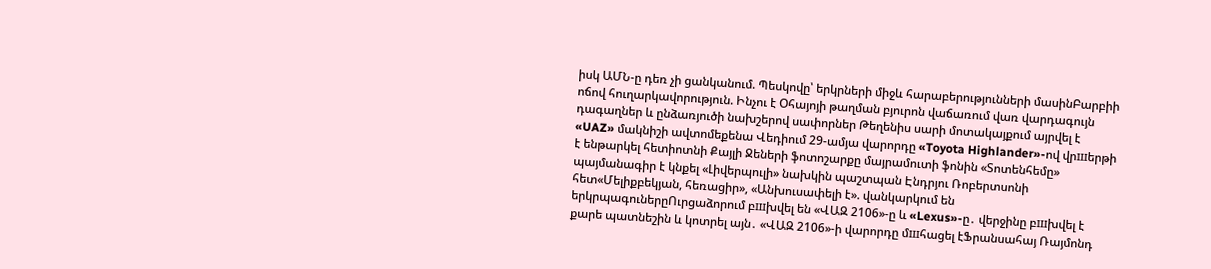իսկ ԱՄՆ-ը դեռ չի ցանկանում. Պեսկովը՝ երկրների միջև հարաբերությունների մասինԲարբիի ոճով հուղարկավորություն. Ինչու է Օհայոյի թաղման բյուրոն վաճառում վառ վարդագույն դագաղներ և ընձառյուծի նախշերով սափորներ Թեղենիս սարի մոտակայքում այրվել է «UAZ» մակնիշի ավտոմեքենա Վեդիում 29-ամյա վարորդը «Toyota Highlander»-ով վրшերթի է ենթարկել հետիոտնի Քայլի Ջեների ֆոտոշարքը մայրամուտի ֆոնին «Տոտենհեմը» պայմանագիր է կնքել «Լիվերպուլի» նախկին պաշտպան Էնդրյու Ռոբերտսոնի հետ«Մելիքբեկյան, հեռացիր», «Անխուսափելի է». վանկարկում են երկրպագուներըՈւրցաձորում բшխվել են «ՎԱԶ 2106»-ը և «Lexus»-ը․ վերջինը բшխվել է քարե պատնեշին և կոտրել այն․ «ՎԱԶ 2106»-ի վարորդը մшհացել էՖրանսահայ Ռայմոնդ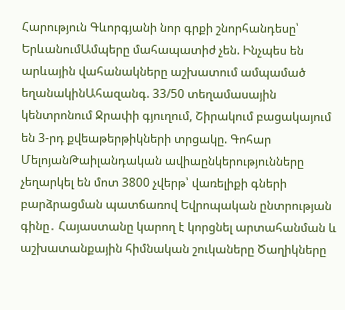Հարություն Գևորգյանի նոր գրքի շնորհանդեսը՝ ԵրևանումԱմպերը մահապատիժ չեն. Ինչպես են արևային վահանակները աշխատում ամպամած եղանակինԱհազանգ. 33/50 տեղամասային կենտրոնում Ջրափի գյուղում, Շիրակում բացակայում են 3-րդ քվեաթերթիկների տրցակը. Գոհար ՄելոյանԹաիլանդական ավիաընկերությունները չեղարկել են մոտ 3800 չվերթ՝ վառելիքի գների բարձրացման պատճառով Եվրոպական ընտրության գինը․ Հայաստանը կարող է կորցնել արտահանման և աշխատանքային հիմնական շուկաները Ծաղիկները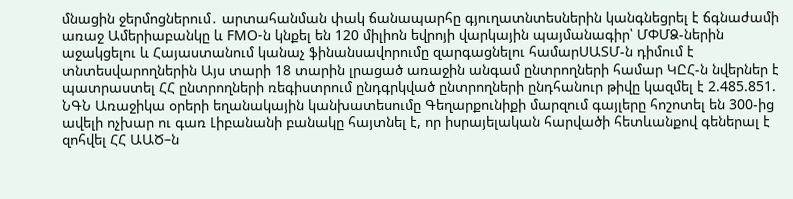մնացին ջերմոցներում․ արտահանման փակ ճանապարհը գյուղատնտեսներին կանգնեցրել է ճգնաժամի առաջ Ամերիաբանկը և FMO-ն կնքել են 120 միլիոն եվրոյի վարկային պայմանագիր՝ ՄՓՄՁ-ներին աջակցելու և Հայաստանում կանաչ ֆինանսավորումը զարգացնելու համարՍԱՏՄ-ն դիմում է տնտեսվարողներին Այս տարի 18 տարին լրացած առաջին անգամ ընտրողների համար ԿԸՀ-ն նվերներ է պատրաստել ՀՀ ընտրողների ռեգիստրում ընդգրկված ընտրողների ընդհանուր թիվը կազմել է 2.485.851. ՆԳՆ Առաջիկա օրերի եղանակային կանխատեսումը Գեղարքունիքի մարզում գայլերը հոշոտել են 300-ից ավելի ոչխար ու գառ Լիբանանի բանակը հայտնել է, որ իսրայելական հարվածի հետևանքով գեներալ է զոհվել ՀՀ ԱԱԾ–ն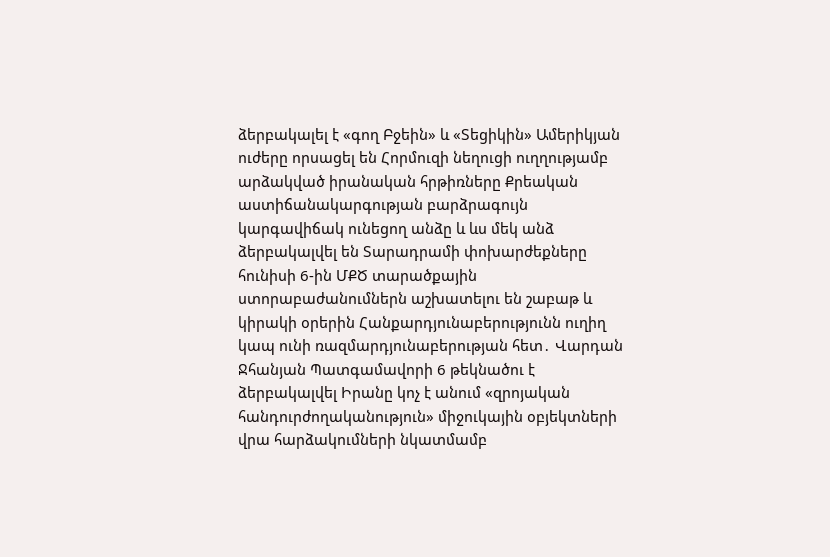ձերբակալել է «գող Բջեին» և «Տեցիկին» Ամերիկյան ուժերը որսացել են Հորմուզի նեղուցի ուղղությամբ արձակված իրանական հրթիռները Քրեական աստիճանակարգության բարձրագույն կարգավիճակ ունեցող անձը և ևս մեկ անձ ձերբակալվել են Տարադրամի փոխարժեքները հունիսի 6-ին ՄՔԾ տարածքային ստորաբաժանումներն աշխատելու են շաբաթ և կիրակի օրերին Հանքարդյունաբերությունն ուղիղ կապ ունի ռազմարդյունաբերության հետ․ Վարդան Ջհանյան Պատգամավորի 6 թեկնածու է ձերբակալվել Իրանը կոչ է անում «զրոյական հանդուրժողականություն» միջուկային օբյեկտների վրա հարձակումների նկատմամբ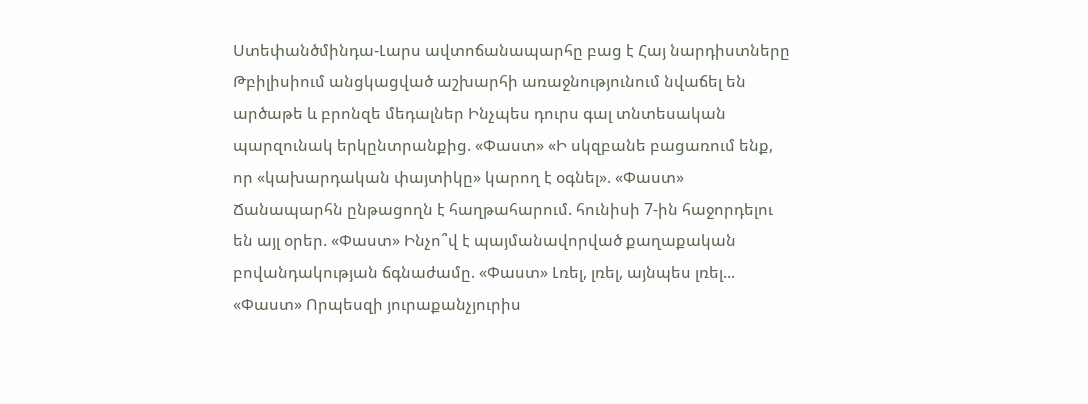Ստեփանծմինդա-Լարս ավտոճանապարհը բաց է Հայ նարդիստները Թբիլիսիում անցկացված աշխարհի առաջնությունում նվաճել են արծաթե և բրոնզե մեդալներ Ինչպես դուրս գալ տնտեսական պարզունակ երկընտրանքից. «Փաստ» «Ի սկզբանե բացառում ենք, որ «կախարդական փայտիկը» կարող է օգնել». «Փաստ» Ճանապարհն ընթացողն է հաղթահարում. հունիսի 7-ին հաջորդելու են այլ օրեր. «Փաստ» Ինչո՞վ է պայմանավորված քաղաքական բովանդակության ճգնաժամը. «Փաստ» Լռել, լռել, այնպես լռել... «Փաստ» Որպեսզի յուրաքանչյուրիս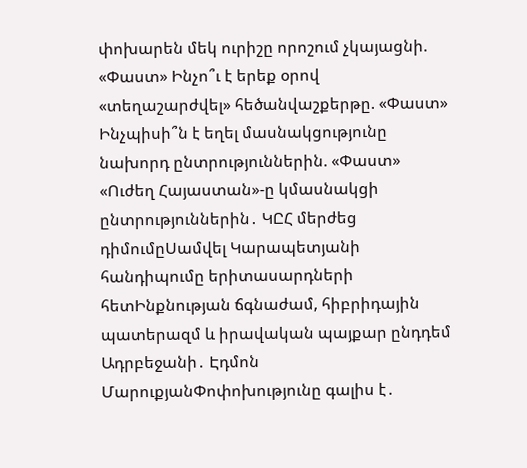փոխարեն մեկ ուրիշը որոշում չկայացնի. «Փաստ» Ինչո՞ւ է երեք օրով «տեղաշարժվել» հեծանվաշքերթը. «Փաստ» Ինչպիսի՞ն է եղել մասնակցությունը նախորդ ընտրություններին. «Փաստ» «Ուժեղ Հայաստան»-ը կմասնակցի ընտրություններին․ ԿԸՀ մերժեց դիմումըՍամվել Կարապետյանի հանդիպումը երիտասարդների հետԻնքնության ճգնաժամ, հիբրիդային պատերազմ և իրավական պայքար ընդդեմ Ադրբեջանի․ Էդմոն ՄարուքյանՓոփոխությունը գալիս է․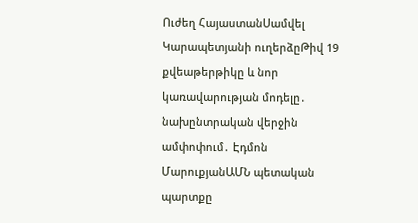Ուժեղ ՀայաստանՍամվել Կարապետյանի ուղերձըԹիվ 19 քվեաթերթիկը և նոր կառավարության մոդելը․ նախընտրական վերջին ամփոփում․ Էդմոն ՄարուքյանԱՄՆ պետական պարտքը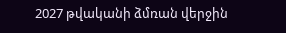2027 թվականի ձմռան վերջին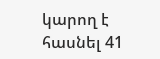կարող է հասնել 41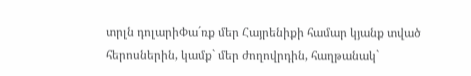տրլն դոլարիՓա´ռք մեր Հայրենիքի համար կյանք տված հերոսներին, կամք` մեր ժողովրդին, հաղթանակ`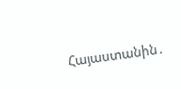Հայաստանին․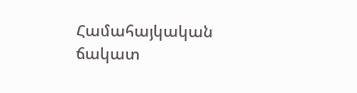Համահայկական ճակատ